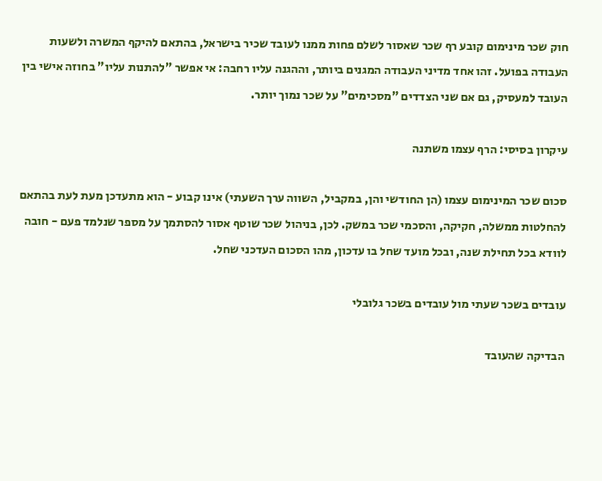חוק שכר מינימום קובע רף שכר שאסור לשלם פחות ממנו לעובד שכיר בישראל, בהתאם להיקף המשרה ולשעות העבודה בפועל. זהו אחד מדיני העבודה המגנים ביותר, וההגנה עליו רחבה: אי אפשר "להתנות עליו" בחוזה אישי בין העובד למעסיק, גם אם שני הצדדים "מסכימים" על שכר נמוך יותר.

עיקרון בסיסי: הרף עצמו משתנה

סכום שכר המינימום עצמו (הן החודשי והן, במקביל, השווה ערך השעתי) אינו קבוע - הוא מתעדכן מעת לעת בהתאם להחלטות ממשלה, חקיקה, והסכמי שכר במשק. לכן, בניהול שכר שוטף אסור להסתמך על מספר שנלמד פעם - חובה לוודא בכל תחילת שנה, ובכל מועד שחל בו עדכון, מהו הסכום העדכני שחל.

עובדים בשכר שעתי מול עובדים בשכר גלובלי

הבדיקה שהעובד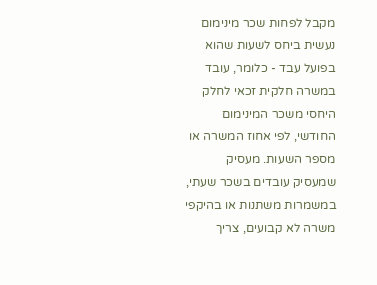מקבל לפחות שכר מינימום נעשית ביחס לשעות שהוא בפועל עבד - כלומר, עובד במשרה חלקית זכאי לחלק היחסי משכר המינימום החודשי, לפי אחוז המשרה או מספר השעות. מעסיק שמעסיק עובדים בשכר שעתי, במשמרות משתנות או בהיקפי משרה לא קבועים, צריך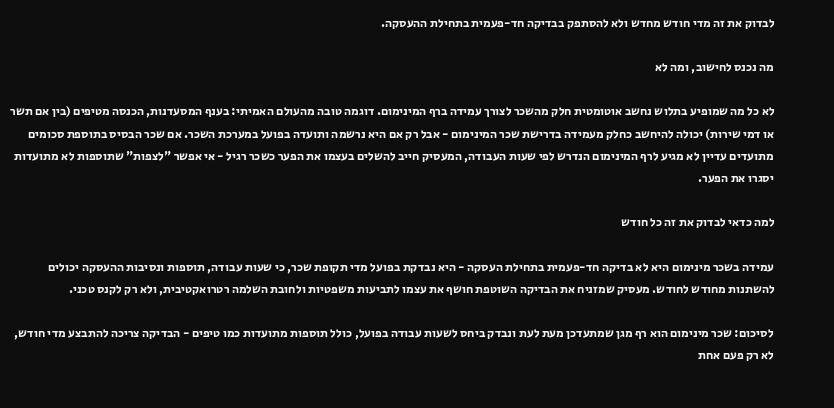לבדוק את זה מדי חודש מחדש ולא להסתפק בבדיקה חד-פעמית בתחילת ההעסקה.

מה נכנס לחישוב, ומה לא

לא כל מה שמופיע בתלוש נחשב אוטומטית חלק מהשכר לצורך עמידה ברף המינימום. דוגמה טובה מהעולם האמיתי: בענף המסעדנות, הכנסה מטיפים (בין אם תשר או דמי שירות) יכולה להיחשב כחלק מעמידה בדרישת שכר המינימום - אבל רק אם היא נרשמה ותועדה בפועל במערכת השכר. אם שכר הבסיס בתוספת סכומים מתועדים עדיין לא מגיע לרף המינימום הנדרש לפי שעות העבודה, המעסיק חייב להשלים בעצמו את הפער כשכר רגיל - אי אפשר "לצפות" שתוספות לא מתועדות יסגרו את הפער.

למה כדאי לבדוק את זה כל חודש

עמידה בשכר מינימום היא לא בדיקה חד-פעמית בתחילת העסקה - היא נבדקת בפועל מדי תקופת שכר, כי שעות עבודה, תוספות ונסיבות ההעסקה יכולים להשתנות מחודש לחודש. מעסיק שמזניח את הבדיקה השוטפת חושף את עצמו לתביעות משפטיות ולחובת השלמה רטרואקטיבית, ולא רק לקנס טכני.

לסיכום: שכר מינימום הוא רף מגן שמתעדכן מעת לעת ונבדק ביחס לשעות עבודה בפועל, כולל תוספות מתועדות כמו טיפים - הבדיקה צריכה להתבצע מדי חודש, לא רק פעם אחת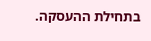בתחילת ההעסקה.